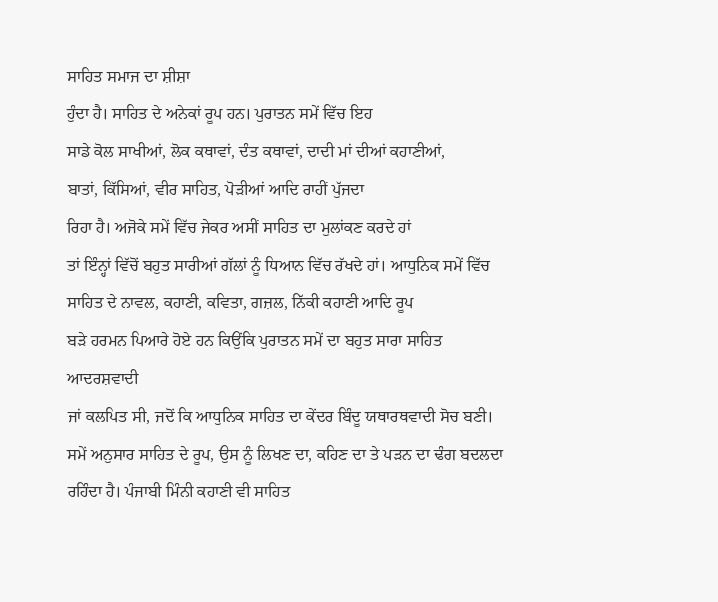ਸਾਹਿਤ ਸਮਾਜ ਦਾ ਸ਼ੀਸ਼ਾ
ਹੁੰਦਾ ਹੈ। ਸਾਹਿਤ ਦੇ ਅਨੇਕਾਂ ਰੂਪ ਹਨ। ਪੁਰਾਤਨ ਸਮੇਂ ਵਿੱਚ ਇਹ
ਸਾਡੇ ਕੋਲ ਸਾਖੀਆਂ, ਲੋਕ ਕਥਾਵਾਂ, ਦੰਤ ਕਥਾਵਾਂ, ਦਾਦੀ ਮਾਂ ਦੀਆਂ ਕਹਾਣੀਆਂ,
ਬਾਤਾਂ, ਕਿੱਸਿਆਂ, ਵੀਰ ਸਾਹਿਤ, ਪੋੜੀਆਂ ਆਦਿ ਰਾਹੀਂ ਪੁੱਜਦਾ
ਰਿਹਾ ਹੈ। ਅਜੋਕੇ ਸਮੇਂ ਵਿੱਚ ਜੇਕਰ ਅਸੀਂ ਸਾਹਿਤ ਦਾ ਮੁਲਾਂਕਣ ਕਰਦੇ ਹਾਂ
ਤਾਂ ਇੰਨ੍ਹਾਂ ਵਿੱਚੋਂ ਬਹੁਤ ਸਾਰੀਆਂ ਗੱਲਾਂ ਨੂੰ ਧਿਆਨ ਵਿੱਚ ਰੱਖਦੇ ਹਾਂ। ਆਧੁਨਿਕ ਸਮੇਂ ਵਿੱਚ
ਸਾਹਿਤ ਦੇ ਨਾਵਲ, ਕਹਾਣੀ, ਕਵਿਤਾ, ਗਜ਼ਲ, ਨਿੱਕੀ ਕਹਾਣੀ ਆਦਿ ਰੂਪ
ਬੜੇ ਹਰਮਨ ਪਿਆਰੇ ਹੋਏ ਹਨ ਕਿਉਂਕਿ ਪੁਰਾਤਨ ਸਮੇਂ ਦਾ ਬਹੁਤ ਸਾਰਾ ਸਾਹਿਤ ਆਦਰਸ਼ਵਾਦੀ
ਜਾਂ ਕਲਪਿਤ ਸੀ, ਜਦੋਂ ਕਿ ਆਧੁਨਿਕ ਸਾਹਿਤ ਦਾ ਕੇਂਦਰ ਬਿੰਦੂ ਯਥਾਰਥਵਾਦੀ ਸੋਚ ਬਣੀ।
ਸਮੇਂ ਅਨੁਸਾਰ ਸਾਹਿਤ ਦੇ ਰੂਪ, ਉਸ ਨੂੰ ਲਿਖਣ ਦਾ, ਕਹਿਣ ਦਾ ਤੇ ਪੜਨ ਦਾ ਢੰਗ ਬਦਲਦਾ ਰਹਿੰਦਾ ਹੈ। ਪੰਜਾਬੀ ਮਿੰਨੀ ਕਹਾਣੀ ਵੀ ਸਾਹਿਤ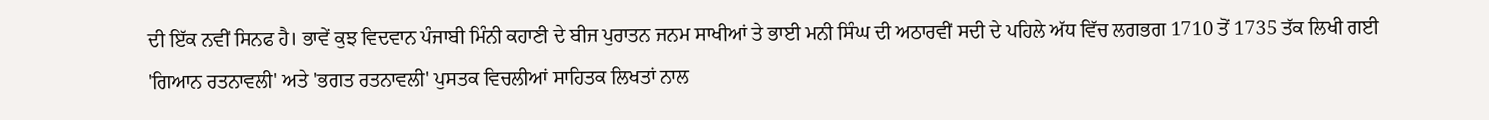ਦੀ ਇੱਕ ਨਵੀਂ ਸਿਨਫ ਹੈ। ਭਾਵੇਂ ਕੁਝ ਵਿਦਵਾਨ ਪੰਜਾਬੀ ਮਿੰਨੀ ਕਹਾਣੀ ਦੇ ਬੀਜ ਪੁਰਾਤਨ ਜਨਮ ਸਾਖੀਆਂ ਤੇ ਭਾਈ ਮਨੀ ਸਿੰਘ ਦੀ ਅਠਾਰਵੀਂ ਸਦੀ ਦੇ ਪਹਿਲੇ ਅੱਧ ਵਿੱਚ ਲਗਭਗ 1710 ਤੋਂ 1735 ਤੱਕ ਲਿਖੀ ਗਈ 'ਗਿਆਨ ਰਤਨਾਵਲੀ' ਅਤੇ 'ਭਗਤ ਰਤਨਾਵਲੀ' ਪੁਸਤਕ ਵਿਚਲੀਆਂ ਸਾਹਿਤਕ ਲਿਖਤਾਂ ਨਾਲ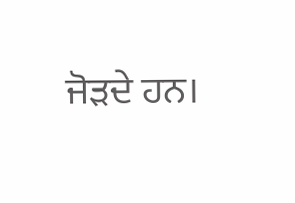ਜੋੜਦੇ ਹਨ।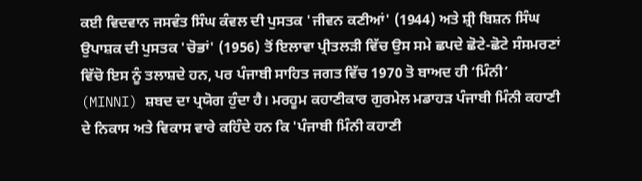ਕਈ ਵਿਦਵਾਨ ਜਸਵੰਤ ਸਿੰਘ ਕੰਵਲ ਦੀ ਪੁਸਤਕ 'ਜੀਵਨ ਕਣੀਆਂ' (1944) ਅਤੇ ਸ਼੍ਰੀ ਬਿਸ਼ਨ ਸਿੰਘ ਉਪਾਸ਼ਕ ਦੀ ਪੁਸਤਕ 'ਚੋਭਾਂ' (1956) ਤੋਂ ਇਲਾਵਾ ਪ੍ਰੀਤਲੜੀ ਵਿੱਚ ਉਸ ਸਮੇ ਛਪਦੇ ਛੋਟੇ-ਛੋਟੇ ਸੰਸਮਰਣਾਂ ਵਿੱਚੋ ਇਸ ਨੂੰ ਤਲਾਸ਼ਦੇ ਹਨ, ਪਰ ਪੰਜਾਬੀ ਸਾਹਿਤ ਜਗਤ ਵਿੱਚ 1970 ਤੋ ਬਾਅਦ ਹੀ ‘ਮਿੰਨੀ’ (MINNI) ਸ਼ਬਦ ਦਾ ਪ੍ਰਯੋਗ ਹੁੰਦਾ ਹੈ। ਮਰਹੂਮ ਕਹਾਣੀਕਾਰ ਗੁਰਮੇਲ ਮਡਾਹੜ ਪੰਜਾਬੀ ਮਿੰਨੀ ਕਹਾਣੀ ਦੇ ਨਿਕਾਸ ਅਤੇ ਵਿਕਾਸ ਵਾਰੇ ਕਹਿੰਦੇ ਹਨ ਕਿ 'ਪੰਜਾਬੀ ਮਿੰਨੀ ਕਹਾਣੀ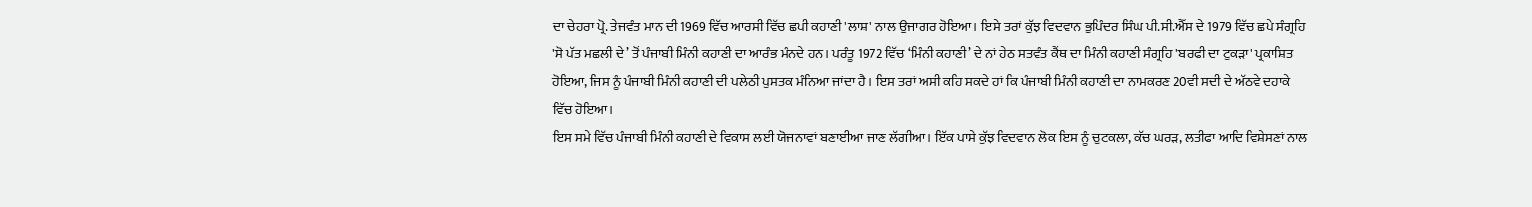ਦਾ ਚੇਹਰਾ ਪ੍ਰੋ. ਤੇਜਵੰਤ ਮਾਨ ਦੀ 1969 ਵਿੱਚ ਆਰਸੀ ਵਿੱਚ ਛਪੀ ਕਹਾਣੀ 'ਲਾਸ਼' ਨਾਲ ਉਜਾਗਰ ਹੋਇਆ। ਇਸੇ ਤਰਾਂ ਕੁੱਝ ਵਿਦਵਾਨ ਭੁਪਿੰਦਰ ਸਿੰਘ ਪੀ.ਸੀ.ਐੱਸ ਦੇ 1979 ਵਿੱਚ ਛਪੇ ਸੰਗ੍ਰਹਿ 'ਸੋ ਪੱਤ ਮਛਲੀ ਦੇ’ ਤੋਂ ਪੰਜਾਬੀ ਮਿੰਨੀ ਕਹਾਣੀ ਦਾ ਆਰੰਭ ਮੰਨਦੇ ਹਨ। ਪਰੰਤੂ 1972 ਵਿੱਚ ‘ਮਿੰਨੀ ਕਹਾਣੀ’ ਦੇ ਨਾਂ ਹੇਠ ਸਤਵੰਤ ਕੈਂਥ ਦਾ ਮਿੰਨੀ ਕਹਾਣੀ ਸੰਗ੍ਰਹਿ 'ਬਰਫੀ ਦਾ ਟੁਕੜਾ' ਪ੍ਰਕਾਸ਼ਿਤ ਹੋਇਆ, ਜਿਸ ਨੂੰ ਪੰਜਾਬੀ ਮਿੰਨੀ ਕਹਾਣੀ ਦੀ ਪਲੇਠੀ ਪੁਸਤਕ ਮੰਨਿਆ ਜਾਂਦਾ ਹੈ। ਇਸ ਤਰਾਂ ਅਸੀ ਕਹਿ ਸਕਦੇ ਹਾਂ ਕਿ ਪੰਜਾਬੀ ਮਿੰਨੀ ਕਹਾਣੀ ਦਾ ਨਾਮਕਰਣ 20ਵੀ ਸਦੀ ਦੇ ਅੱਠਵੇ ਦਹਾਕੇ ਵਿੱਚ ਹੋਇਆ।
ਇਸ ਸਮੇ ਵਿੱਚ ਪੰਜਾਬੀ ਮਿੰਨੀ ਕਹਾਣੀ ਦੇ ਵਿਕਾਸ ਲਈ ਯੋਜਨਾਵਾਂ ਬਣਾਈਆ ਜਾਣ ਲੱਗੀਆ। ਇੱਕ ਪਾਸੇ ਕੁੱਝ ਵਿਦਵਾਨ ਲੋਕ ਇਸ ਨੂੰ ਚੁਟਕਲਾ, ਕੱਚ ਘਰੜ, ਲਤੀਫਾ ਆਦਿ ਵਿਸ਼ੇਸਣਾਂ ਨਾਲ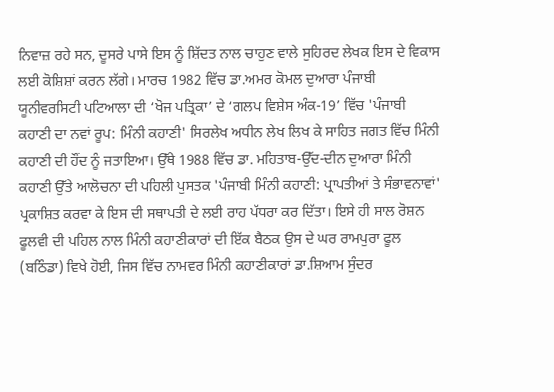ਨਿਵਾਜ਼ ਰਹੇ ਸਨ, ਦੂਸਰੇ ਪਾਸੇ ਇਸ ਨੂੰ ਸ਼ਿੱਦਤ ਨਾਲ ਚਾਹੁਣ ਵਾਲੇ ਸੁਹਿਰਦ ਲੇਖਕ ਇਸ ਦੇ ਵਿਕਾਸ ਲਈ ਕੋਸ਼ਿਸ਼ਾਂ ਕਰਨ ਲੱਗੇ। ਮਾਰਚ 1982 ਵਿੱਚ ਡਾ.ਅਮਰ ਕੋਮਲ ਦੁਆਰਾ ਪੰਜਾਬੀ ਯੂਨੀਵਰਸਿਟੀ ਪਟਿਆਲਾ ਦੀ ‘ਖੋਜ ਪਤ੍ਰਿਕਾ’ ਦੇ ‘ਗਲਪ ਵਿਸ਼ੇਸ ਅੰਕ-19’ ਵਿੱਚ 'ਪੰਜਾਬੀ ਕਹਾਣੀ ਦਾ ਨਵਾਂ ਰੂਪ: ਮਿੰਨੀ ਕਹਾਣੀ' ਸਿਰਲੇਖ ਅਧੀਨ ਲੇਖ ਲਿਖ ਕੇ ਸਾਹਿਤ ਜਗਤ ਵਿੱਚ ਮਿੰਨੀ ਕਹਾਣੀ ਦੀ ਹੌਂਦ ਨੂੰ ਜਤਾਇਆ। ਉੱਥੇ 1988 ਵਿੱਚ ਡਾ. ਮਹਿਤਾਬ-ਉੱਦ-ਦੀਨ ਦੁਆਰਾ ਮਿੰਨੀ ਕਹਾਣੀ ਉੱਤੇ ਆਲੋਚਨਾ ਦੀ ਪਹਿਲੀ ਪੁਸਤਕ 'ਪੰਜਾਬੀ ਮਿੰਨੀ ਕਹਾਣੀ: ਪ੍ਰਾਪਤੀਆਂ ਤੇ ਸੰਭਾਵਨਾਵਾਂ' ਪ੍ਰਕਾਸ਼ਿਤ ਕਰਵਾ ਕੇ ਇਸ ਦੀ ਸਥਾਪਤੀ ਦੇ ਲਈ ਰਾਹ ਪੱਧਰਾ ਕਰ ਦਿੱਤਾ। ਇਸੇ ਹੀ ਸਾਲ ਰੋਸ਼ਨ ਫੂਲਵੀ ਦੀ ਪਹਿਲ ਨਾਲ ਮਿੰਨੀ ਕਹਾਣੀਕਾਰਾਂ ਦੀ ਇੱਕ ਬੈਠਕ ਉਸ ਦੇ ਘਰ ਰਾਮਪੁਰਾ ਫੂਲ (ਬਠਿੰਡਾ) ਵਿਖੇ ਹੋਈ, ਜਿਸ ਵਿੱਚ ਨਾਮਵਰ ਮਿੰਨੀ ਕਹਾਣੀਕਾਰਾਂ ਡਾ.ਸ਼ਿਆਮ ਸੁੰਦਰ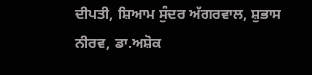ਦੀਪਤੀ, ਸ਼ਿਆਮ ਸੁੰਦਰ ਅੱਗਰਵਾਲ, ਸ਼ੁਭਾਸ ਨੀਰਵ, ਡਾ.ਅਸ਼ੋਕ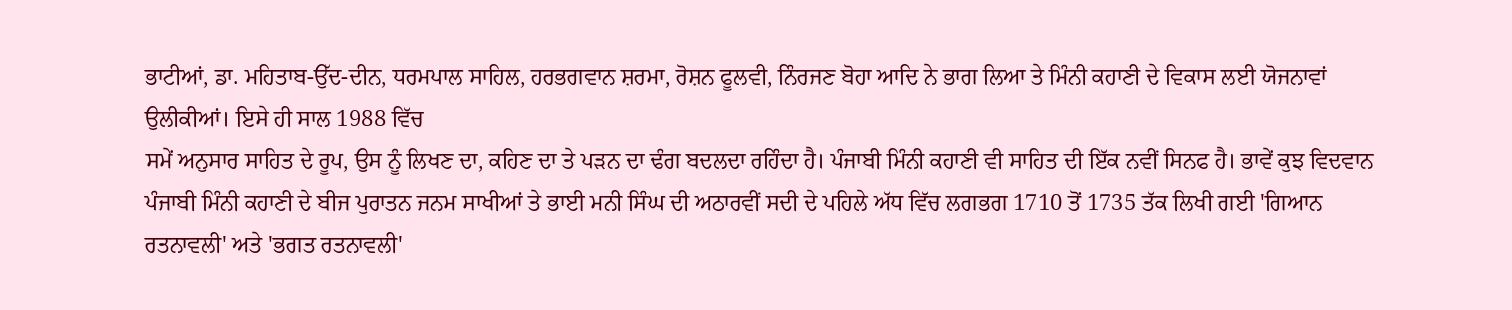ਭਾਟੀਆਂ, ਡਾ. ਮਹਿਤਾਬ-ਉੱਦ-ਦੀਨ, ਧਰਮਪਾਲ ਸਾਹਿਲ, ਹਰਭਗਵਾਨ ਸ਼ਰਮਾ, ਰੋਸ਼ਨ ਫੂਲਵੀ, ਨਿੰਰਜਣ ਬੋਹਾ ਆਦਿ ਨੇ ਭਾਗ ਲਿਆ ਤੇ ਮਿੰਨੀ ਕਹਾਣੀ ਦੇ ਵਿਕਾਸ ਲਈ ਯੋਜਨਾਵਾਂ ਉਲੀਕੀਆਂ। ਇਸੇ ਹੀ ਸਾਲ 1988 ਵਿੱਚ
ਸਮੇਂ ਅਨੁਸਾਰ ਸਾਹਿਤ ਦੇ ਰੂਪ, ਉਸ ਨੂੰ ਲਿਖਣ ਦਾ, ਕਹਿਣ ਦਾ ਤੇ ਪੜਨ ਦਾ ਢੰਗ ਬਦਲਦਾ ਰਹਿੰਦਾ ਹੈ। ਪੰਜਾਬੀ ਮਿੰਨੀ ਕਹਾਣੀ ਵੀ ਸਾਹਿਤ ਦੀ ਇੱਕ ਨਵੀਂ ਸਿਨਫ ਹੈ। ਭਾਵੇਂ ਕੁਝ ਵਿਦਵਾਨ ਪੰਜਾਬੀ ਮਿੰਨੀ ਕਹਾਣੀ ਦੇ ਬੀਜ ਪੁਰਾਤਨ ਜਨਮ ਸਾਖੀਆਂ ਤੇ ਭਾਈ ਮਨੀ ਸਿੰਘ ਦੀ ਅਠਾਰਵੀਂ ਸਦੀ ਦੇ ਪਹਿਲੇ ਅੱਧ ਵਿੱਚ ਲਗਭਗ 1710 ਤੋਂ 1735 ਤੱਕ ਲਿਖੀ ਗਈ 'ਗਿਆਨ ਰਤਨਾਵਲੀ' ਅਤੇ 'ਭਗਤ ਰਤਨਾਵਲੀ'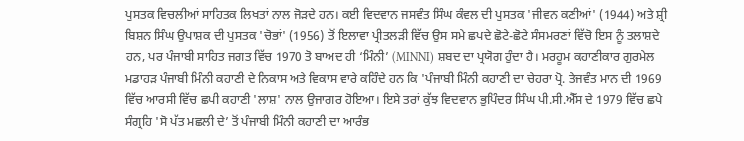ਪੁਸਤਕ ਵਿਚਲੀਆਂ ਸਾਹਿਤਕ ਲਿਖਤਾਂ ਨਾਲ ਜੋੜਦੇ ਹਨ। ਕਈ ਵਿਦਵਾਨ ਜਸਵੰਤ ਸਿੰਘ ਕੰਵਲ ਦੀ ਪੁਸਤਕ 'ਜੀਵਨ ਕਣੀਆਂ' (1944) ਅਤੇ ਸ਼੍ਰੀ ਬਿਸ਼ਨ ਸਿੰਘ ਉਪਾਸ਼ਕ ਦੀ ਪੁਸਤਕ 'ਚੋਭਾਂ' (1956) ਤੋਂ ਇਲਾਵਾ ਪ੍ਰੀਤਲੜੀ ਵਿੱਚ ਉਸ ਸਮੇ ਛਪਦੇ ਛੋਟੇ-ਛੋਟੇ ਸੰਸਮਰਣਾਂ ਵਿੱਚੋ ਇਸ ਨੂੰ ਤਲਾਸ਼ਦੇ ਹਨ, ਪਰ ਪੰਜਾਬੀ ਸਾਹਿਤ ਜਗਤ ਵਿੱਚ 1970 ਤੋ ਬਾਅਦ ਹੀ ‘ਮਿੰਨੀ’ (MINNI) ਸ਼ਬਦ ਦਾ ਪ੍ਰਯੋਗ ਹੁੰਦਾ ਹੈ। ਮਰਹੂਮ ਕਹਾਣੀਕਾਰ ਗੁਰਮੇਲ ਮਡਾਹੜ ਪੰਜਾਬੀ ਮਿੰਨੀ ਕਹਾਣੀ ਦੇ ਨਿਕਾਸ ਅਤੇ ਵਿਕਾਸ ਵਾਰੇ ਕਹਿੰਦੇ ਹਨ ਕਿ 'ਪੰਜਾਬੀ ਮਿੰਨੀ ਕਹਾਣੀ ਦਾ ਚੇਹਰਾ ਪ੍ਰੋ. ਤੇਜਵੰਤ ਮਾਨ ਦੀ 1969 ਵਿੱਚ ਆਰਸੀ ਵਿੱਚ ਛਪੀ ਕਹਾਣੀ 'ਲਾਸ਼' ਨਾਲ ਉਜਾਗਰ ਹੋਇਆ। ਇਸੇ ਤਰਾਂ ਕੁੱਝ ਵਿਦਵਾਨ ਭੁਪਿੰਦਰ ਸਿੰਘ ਪੀ.ਸੀ.ਐੱਸ ਦੇ 1979 ਵਿੱਚ ਛਪੇ ਸੰਗ੍ਰਹਿ 'ਸੋ ਪੱਤ ਮਛਲੀ ਦੇ’ ਤੋਂ ਪੰਜਾਬੀ ਮਿੰਨੀ ਕਹਾਣੀ ਦਾ ਆਰੰਭ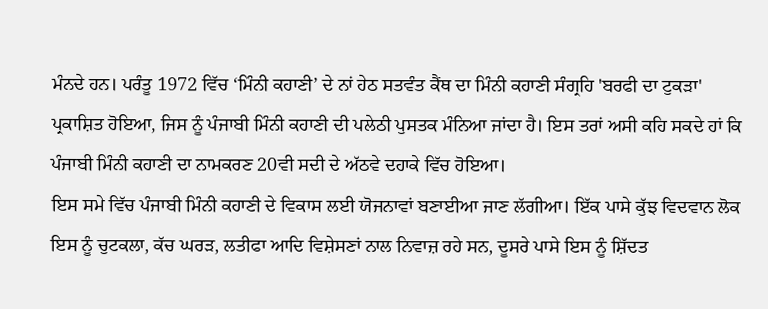ਮੰਨਦੇ ਹਨ। ਪਰੰਤੂ 1972 ਵਿੱਚ ‘ਮਿੰਨੀ ਕਹਾਣੀ’ ਦੇ ਨਾਂ ਹੇਠ ਸਤਵੰਤ ਕੈਂਥ ਦਾ ਮਿੰਨੀ ਕਹਾਣੀ ਸੰਗ੍ਰਹਿ 'ਬਰਫੀ ਦਾ ਟੁਕੜਾ' ਪ੍ਰਕਾਸ਼ਿਤ ਹੋਇਆ, ਜਿਸ ਨੂੰ ਪੰਜਾਬੀ ਮਿੰਨੀ ਕਹਾਣੀ ਦੀ ਪਲੇਠੀ ਪੁਸਤਕ ਮੰਨਿਆ ਜਾਂਦਾ ਹੈ। ਇਸ ਤਰਾਂ ਅਸੀ ਕਹਿ ਸਕਦੇ ਹਾਂ ਕਿ ਪੰਜਾਬੀ ਮਿੰਨੀ ਕਹਾਣੀ ਦਾ ਨਾਮਕਰਣ 20ਵੀ ਸਦੀ ਦੇ ਅੱਠਵੇ ਦਹਾਕੇ ਵਿੱਚ ਹੋਇਆ।
ਇਸ ਸਮੇ ਵਿੱਚ ਪੰਜਾਬੀ ਮਿੰਨੀ ਕਹਾਣੀ ਦੇ ਵਿਕਾਸ ਲਈ ਯੋਜਨਾਵਾਂ ਬਣਾਈਆ ਜਾਣ ਲੱਗੀਆ। ਇੱਕ ਪਾਸੇ ਕੁੱਝ ਵਿਦਵਾਨ ਲੋਕ ਇਸ ਨੂੰ ਚੁਟਕਲਾ, ਕੱਚ ਘਰੜ, ਲਤੀਫਾ ਆਦਿ ਵਿਸ਼ੇਸਣਾਂ ਨਾਲ ਨਿਵਾਜ਼ ਰਹੇ ਸਨ, ਦੂਸਰੇ ਪਾਸੇ ਇਸ ਨੂੰ ਸ਼ਿੱਦਤ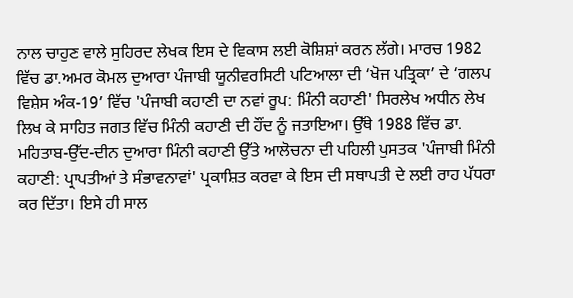ਨਾਲ ਚਾਹੁਣ ਵਾਲੇ ਸੁਹਿਰਦ ਲੇਖਕ ਇਸ ਦੇ ਵਿਕਾਸ ਲਈ ਕੋਸ਼ਿਸ਼ਾਂ ਕਰਨ ਲੱਗੇ। ਮਾਰਚ 1982 ਵਿੱਚ ਡਾ.ਅਮਰ ਕੋਮਲ ਦੁਆਰਾ ਪੰਜਾਬੀ ਯੂਨੀਵਰਸਿਟੀ ਪਟਿਆਲਾ ਦੀ ‘ਖੋਜ ਪਤ੍ਰਿਕਾ’ ਦੇ ‘ਗਲਪ ਵਿਸ਼ੇਸ ਅੰਕ-19’ ਵਿੱਚ 'ਪੰਜਾਬੀ ਕਹਾਣੀ ਦਾ ਨਵਾਂ ਰੂਪ: ਮਿੰਨੀ ਕਹਾਣੀ' ਸਿਰਲੇਖ ਅਧੀਨ ਲੇਖ ਲਿਖ ਕੇ ਸਾਹਿਤ ਜਗਤ ਵਿੱਚ ਮਿੰਨੀ ਕਹਾਣੀ ਦੀ ਹੌਂਦ ਨੂੰ ਜਤਾਇਆ। ਉੱਥੇ 1988 ਵਿੱਚ ਡਾ. ਮਹਿਤਾਬ-ਉੱਦ-ਦੀਨ ਦੁਆਰਾ ਮਿੰਨੀ ਕਹਾਣੀ ਉੱਤੇ ਆਲੋਚਨਾ ਦੀ ਪਹਿਲੀ ਪੁਸਤਕ 'ਪੰਜਾਬੀ ਮਿੰਨੀ ਕਹਾਣੀ: ਪ੍ਰਾਪਤੀਆਂ ਤੇ ਸੰਭਾਵਨਾਵਾਂ' ਪ੍ਰਕਾਸ਼ਿਤ ਕਰਵਾ ਕੇ ਇਸ ਦੀ ਸਥਾਪਤੀ ਦੇ ਲਈ ਰਾਹ ਪੱਧਰਾ ਕਰ ਦਿੱਤਾ। ਇਸੇ ਹੀ ਸਾਲ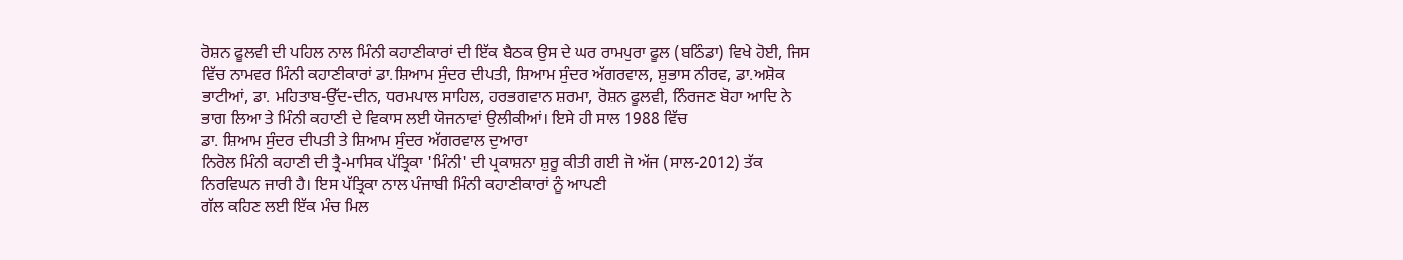ਰੋਸ਼ਨ ਫੂਲਵੀ ਦੀ ਪਹਿਲ ਨਾਲ ਮਿੰਨੀ ਕਹਾਣੀਕਾਰਾਂ ਦੀ ਇੱਕ ਬੈਠਕ ਉਸ ਦੇ ਘਰ ਰਾਮਪੁਰਾ ਫੂਲ (ਬਠਿੰਡਾ) ਵਿਖੇ ਹੋਈ, ਜਿਸ ਵਿੱਚ ਨਾਮਵਰ ਮਿੰਨੀ ਕਹਾਣੀਕਾਰਾਂ ਡਾ.ਸ਼ਿਆਮ ਸੁੰਦਰ ਦੀਪਤੀ, ਸ਼ਿਆਮ ਸੁੰਦਰ ਅੱਗਰਵਾਲ, ਸ਼ੁਭਾਸ ਨੀਰਵ, ਡਾ.ਅਸ਼ੋਕ ਭਾਟੀਆਂ, ਡਾ. ਮਹਿਤਾਬ-ਉੱਦ-ਦੀਨ, ਧਰਮਪਾਲ ਸਾਹਿਲ, ਹਰਭਗਵਾਨ ਸ਼ਰਮਾ, ਰੋਸ਼ਨ ਫੂਲਵੀ, ਨਿੰਰਜਣ ਬੋਹਾ ਆਦਿ ਨੇ ਭਾਗ ਲਿਆ ਤੇ ਮਿੰਨੀ ਕਹਾਣੀ ਦੇ ਵਿਕਾਸ ਲਈ ਯੋਜਨਾਵਾਂ ਉਲੀਕੀਆਂ। ਇਸੇ ਹੀ ਸਾਲ 1988 ਵਿੱਚ
ਡਾ. ਸ਼ਿਆਮ ਸੁੰਦਰ ਦੀਪਤੀ ਤੇ ਸ਼ਿਆਮ ਸੁੰਦਰ ਅੱਗਰਵਾਲ ਦੁਆਰਾ
ਨਿਰੋਲ ਮਿੰਨੀ ਕਹਾਣੀ ਦੀ ਤ੍ਰੈ-ਮਾਸਿਕ ਪੱਤ੍ਰਿਕਾ 'ਮਿੰਨੀ' ਦੀ ਪ੍ਰਕਾਸ਼ਨਾ ਸ਼ੁਰੂ ਕੀਤੀ ਗਈ ਜੋ ਅੱਜ (ਸਾਲ-2012) ਤੱਕ
ਨਿਰਵਿਘਨ ਜਾਰੀ ਹੈ। ਇਸ ਪੱਤ੍ਰਿਕਾ ਨਾਲ ਪੰਜਾਬੀ ਮਿੰਨੀ ਕਹਾਣੀਕਾਰਾਂ ਨੂੰ ਆਪਣੀ
ਗੱਲ ਕਹਿਣ ਲਈ ਇੱਕ ਮੰਚ ਮਿਲ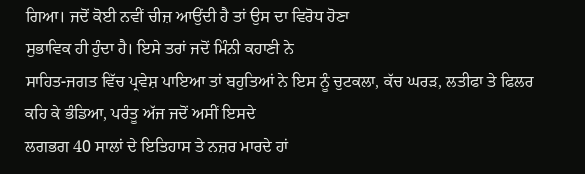ਗਿਆ। ਜਦੋਂ ਕੋਈ ਨਵੀਂ ਚੀਜ਼ ਆਉਂਦੀ ਹੈ ਤਾਂ ਉਸ ਦਾ ਵਿਰੋਧ ਹੋਣਾ
ਸੁਭਾਵਿਕ ਹੀ ਹੁੰਦਾ ਹੈ। ਇਸੇ ਤਰਾਂ ਜਦੋਂ ਮਿੰਨੀ ਕਹਾਣੀ ਨੇ
ਸਾਹਿਤ-ਜਗਤ ਵਿੱਚ ਪ੍ਰਵੇਸ਼ ਪਾਇਆ ਤਾਂ ਬਹੁਤਿਆਂ ਨੇ ਇਸ ਨੂੰ ਚੁਟਕਲਾ, ਕੱਚ ਘਰੜ, ਲਤੀਫਾ ਤੇ ਫਿਲਰ ਕਹਿ ਕੇ ਭੰਡਿਆ, ਪਰੰਤੂ ਅੱਜ ਜਦੋਂ ਅਸੀਂ ਇਸਦੇ
ਲਗਭਗ 40 ਸਾਲਾਂ ਦੇ ਇਤਿਹਾਸ ਤੇ ਨਜ਼ਰ ਮਾਰਦੇ ਹਾਂ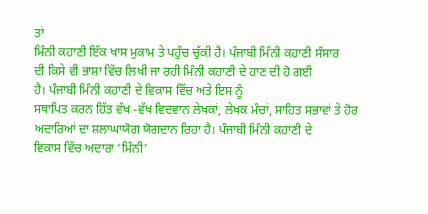ਤਾਂ
ਮਿੰਨੀ ਕਹਾਣੀ ਇੱਕ ਖਾਸ ਮੁਕਾਮ ਤੇ ਪਹੁੰਚ ਚੁੱਕੀ ਹੈ। ਪੰਜਾਬੀ ਮਿੰਨੀ ਕਹਾਣੀ ਸੰਸਾਰ
ਦੀ ਕਿਸੇ ਵੀ ਭਾਸ਼ਾ ਵਿੱਚ ਲਿਖੀ ਜਾ ਰਹੀ ਮਿੰਨੀ ਕਹਾਣੀ ਦੇ ਹਾਣ ਦੀ ਹੋ ਗਈ
ਹੈ। ਪੰਜਾਬੀ ਮਿੰਨੀ ਕਹਾਣੀ ਦੇ ਵਿਕਾਸ ਵਿੱਚ ਅਤੇ ਇਸ ਨੂੰ
ਸਥਾਪਿਤ ਕਰਨ ਹਿੱਤ ਵੱਖ -ਵੱਖ ਵਿਦਵਾਨ ਲੇਖਕਾਂ, ਲੇਖਕ ਮੰਚਾਂ, ਸਾਹਿਤ ਸਭਾਵਾਂ ਤੇ ਹੋਰ ਅਦਾਰਿਆਂ ਦਾ ਸ਼ਲਾਘਾਯੋਗ ਯੋਗਦਾਨ ਰਿਹਾ ਹੈ। ਪੰਜਾਬੀ ਮਿੰਨੀ ਕਹਾਣੀ ਦੇ
ਵਿਕਾਸ ਵਿੱਚ ਅਦਾਰਾ ‘ਮਿੰਨੀ’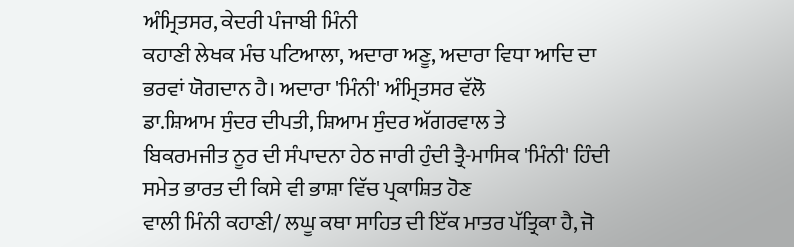ਅੰਮ੍ਰਿਤਸਰ, ਕੇਦਰੀ ਪੰਜਾਬੀ ਮਿੰਨੀ
ਕਹਾਣੀ ਲੇਖਕ ਮੰਚ ਪਟਿਆਲਾ, ਅਦਾਰਾ ਅਣੂ, ਅਦਾਰਾ ਵਿਧਾ ਆਦਿ ਦਾ ਭਰਵਾਂ ਯੋਗਦਾਨ ਹੈ। ਅਦਾਰਾ 'ਮਿੰਨੀ' ਅੰਮ੍ਰਿਤਸਰ ਵੱਲੋ
ਡਾ.ਸ਼ਿਆਮ ਸੁੰਦਰ ਦੀਪਤੀ, ਸ਼ਿਆਮ ਸੁੰਦਰ ਅੱਗਰਵਾਲ ਤੇ
ਬਿਕਰਮਜੀਤ ਨੂਰ ਦੀ ਸੰਪਾਦਨਾ ਹੇਠ ਜਾਰੀ ਹੁੰਦੀ ਤ੍ਰੈ-ਮਾਸਿਕ 'ਮਿੰਨੀ' ਹਿੰਦੀ ਸਮੇਤ ਭਾਰਤ ਦੀ ਕਿਸੇ ਵੀ ਭਾਸ਼ਾ ਵਿੱਚ ਪ੍ਰਕਾਸ਼ਿਤ ਹੋਣ
ਵਾਲੀ ਮਿੰਨੀ ਕਹਾਣੀ/ ਲਘੂ ਕਥਾ ਸਾਹਿਤ ਦੀ ਇੱਕ ਮਾਤਰ ਪੱਤ੍ਰਿਕਾ ਹੈ, ਜੋ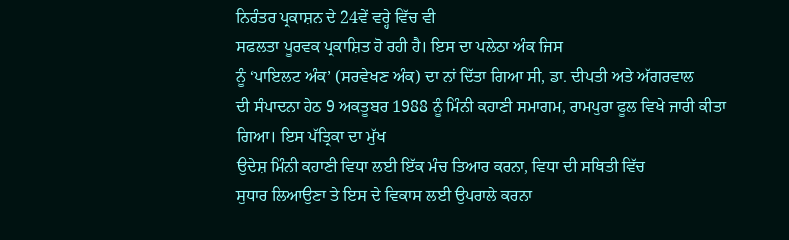ਨਿਰੰਤਰ ਪ੍ਰਕਾਸ਼ਨ ਦੇ 24ਵੇਂ ਵਰ੍ਹੇ ਵਿੱਚ ਵੀ
ਸਫਲਤਾ ਪੂਰਵਕ ਪ੍ਰਕਾਸ਼ਿਤ ਹੋ ਰਹੀ ਹੈ। ਇਸ ਦਾ ਪਲੇਠਾ ਅੰਕ ਜਿਸ
ਨੂੰ ‘ਪਾਇਲਟ ਅੰਕ’ (ਸਰਵੇਖਣ ਅੰਕ) ਦਾ ਨਾਂ ਦਿੱਤਾ ਗਿਆ ਸੀ, ਡਾ. ਦੀਪਤੀ ਅਤੇ ਅੱਗਰਵਾਲ
ਦੀ ਸੰਪਾਦਨਾ ਹੇਠ 9 ਅਕਤੂਬਰ 1988 ਨੂੰ ਮਿੰਨੀ ਕਹਾਣੀ ਸਮਾਗਮ, ਰਾਮਪੁਰਾ ਫੂਲ ਵਿਖੇ ਜਾਰੀ ਕੀਤਾ ਗਿਆ। ਇਸ ਪੱਤ੍ਰਿਕਾ ਦਾ ਮੁੱਖ
ਉਦੇਸ਼ ਮਿੰਨੀ ਕਹਾਣੀ ਵਿਧਾ ਲਈ ਇੱਕ ਮੰਚ ਤਿਆਰ ਕਰਨਾ, ਵਿਧਾ ਦੀ ਸਥਿਤੀ ਵਿੱਚ
ਸੁਧਾਰ ਲਿਆਉਣਾ ਤੇ ਇਸ ਦੇ ਵਿਕਾਸ ਲਈ ਉਪਰਾਲੇ ਕਰਨਾ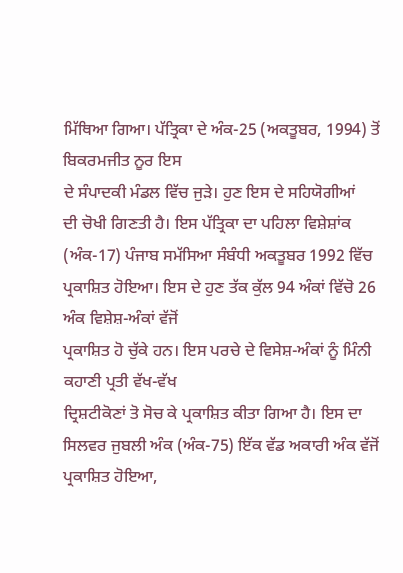ਮਿੱਥਿਆ ਗਿਆ। ਪੱਤ੍ਰਿਕਾ ਦੇ ਅੰਕ-25 (ਅਕਤੂਬਰ, 1994) ਤੋਂ ਬਿਕਰਮਜੀਤ ਨੂਰ ਇਸ
ਦੇ ਸੰਪਾਦਕੀ ਮੰਡਲ ਵਿੱਚ ਜੁੜੇ। ਹੁਣ ਇਸ ਦੇ ਸਹਿਯੋਗੀਆਂ
ਦੀ ਚੋਖੀ ਗਿਣਤੀ ਹੈ। ਇਸ ਪੱਤ੍ਰਿਕਾ ਦਾ ਪਹਿਲਾ ਵਿਸ਼ੇਸ਼ਾਂਕ (ਅੰਕ-17) ਪੰਜਾਬ ਸਮੱਸਿਆ ਸੰਬੰਧੀ ਅਕਤੂਬਰ 1992 ਵਿੱਚ ਪ੍ਰਕਾਸ਼ਿਤ ਹੋਇਆ। ਇਸ ਦੇ ਹੁਣ ਤੱਕ ਕੁੱਲ 94 ਅੰਕਾਂ ਵਿੱਚੋ 26 ਅੰਕ ਵਿਸ਼ੇਸ਼-ਅੰਕਾਂ ਵੱਜੋਂ
ਪ੍ਰਕਾਸ਼ਿਤ ਹੋ ਚੁੱਕੇ ਹਨ। ਇਸ ਪਰਚੇ ਦੇ ਵਿਸੇਸ਼-ਅੰਕਾਂ ਨੂੰ ਮਿੰਨੀ ਕਹਾਣੀ ਪ੍ਰਤੀ ਵੱਖ-ਵੱਖ
ਦ੍ਰਿਸ਼ਟੀਕੋਣਾਂ ਤੋ ਸੋਚ ਕੇ ਪ੍ਰਕਾਸ਼ਿਤ ਕੀਤਾ ਗਿਆ ਹੈ। ਇਸ ਦਾ ਸਿਲਵਰ ਜੁਬਲੀ ਅੰਕ (ਅੰਕ-75) ਇੱਕ ਵੱਡ ਅਕਾਰੀ ਅੰਕ ਵੱਜੋਂ
ਪ੍ਰਕਾਸ਼ਿਤ ਹੋਇਆ,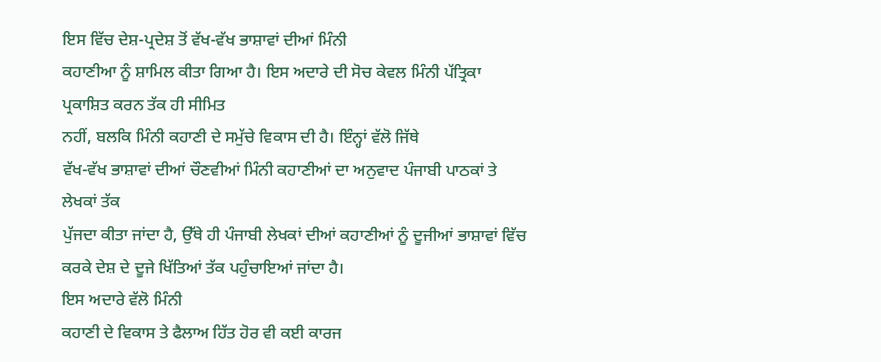ਇਸ ਵਿੱਚ ਦੇਸ਼-ਪ੍ਰਦੇਸ਼ ਤੋਂ ਵੱਖ-ਵੱਖ ਭਾਸ਼ਾਵਾਂ ਦੀਆਂ ਮਿੰਨੀ
ਕਹਾਣੀਆ ਨੂੰ ਸ਼ਾਮਿਲ ਕੀਤਾ ਗਿਆ ਹੈ। ਇਸ ਅਦਾਰੇ ਦੀ ਸੋਚ ਕੇਵਲ ਮਿੰਨੀ ਪੱਤ੍ਰਿਕਾ ਪ੍ਰਕਾਸ਼ਿਤ ਕਰਨ ਤੱਕ ਹੀ ਸੀਮਿਤ
ਨਹੀਂ, ਬਲਕਿ ਮਿੰਨੀ ਕਹਾਣੀ ਦੇ ਸਮੁੱਚੇ ਵਿਕਾਸ ਦੀ ਹੈ। ਇੰਨ੍ਹਾਂ ਵੱਲੋ ਜਿੱਥੇ
ਵੱਖ-ਵੱਖ ਭਾਸ਼ਾਵਾਂ ਦੀਆਂ ਚੌਣਵੀਆਂ ਮਿੰਨੀ ਕਹਾਣੀਆਂ ਦਾ ਅਨੁਵਾਦ ਪੰਜਾਬੀ ਪਾਠਕਾਂ ਤੇ ਲੇਖਕਾਂ ਤੱਕ
ਪੁੱਜਦਾ ਕੀਤਾ ਜਾਂਦਾ ਹੈ, ਉੱਥੇ ਹੀ ਪੰਜਾਬੀ ਲੇਖਕਾਂ ਦੀਆਂ ਕਹਾਣੀਆਂ ਨੂੰ ਦੂਜੀਆਂ ਭਾਸ਼ਾਵਾਂ ਵਿੱਚ
ਕਰਕੇ ਦੇਸ਼ ਦੇ ਦੂਜੇ ਖਿੱਤਿਆਂ ਤੱਕ ਪਹੁੰਚਾਇਆਂ ਜਾਂਦਾ ਹੈ।
ਇਸ ਅਦਾਰੇ ਵੱਲੋ ਮਿੰਨੀ
ਕਹਾਣੀ ਦੇ ਵਿਕਾਸ ਤੇ ਫੈਲਾਅ ਹਿੱਤ ਹੋਰ ਵੀ ਕਈ ਕਾਰਜ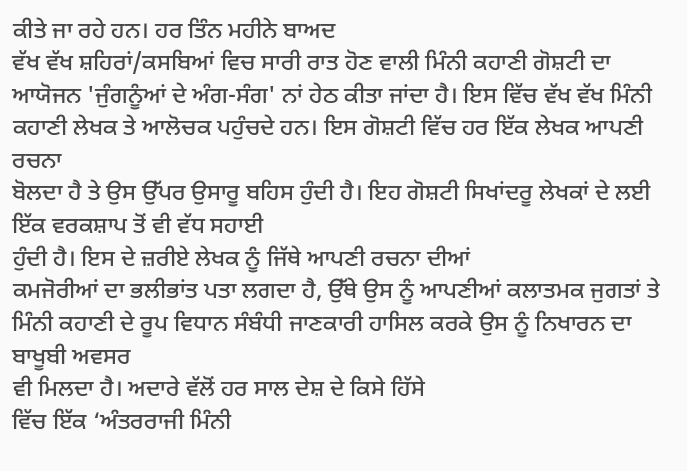ਕੀਤੇ ਜਾ ਰਹੇ ਹਨ। ਹਰ ਤਿੰਨ ਮਹੀਨੇ ਬਾਅਦ
ਵੱਖ ਵੱਖ ਸ਼ਹਿਰਾਂ/ਕਸਬਿਆਂ ਵਿਚ ਸਾਰੀ ਰਾਤ ਹੋਣ ਵਾਲੀ ਮਿੰਨੀ ਕਹਾਣੀ ਗੋਸ਼ਟੀ ਦਾ ਆਯੋਜਨ 'ਜੁੰਗਨੂੰਆਂ ਦੇ ਅੰਗ-ਸੰਗ' ਨਾਂ ਹੇਠ ਕੀਤਾ ਜਾਂਦਾ ਹੈ। ਇਸ ਵਿੱਚ ਵੱਖ ਵੱਖ ਮਿੰਨੀ
ਕਹਾਣੀ ਲੇਖਕ ਤੇ ਆਲੋਚਕ ਪਹੁੰਚਦੇ ਹਨ। ਇਸ ਗੋਸ਼ਟੀ ਵਿੱਚ ਹਰ ਇੱਕ ਲੇਖਕ ਆਪਣੀ ਰਚਨਾ
ਬੋਲਦਾ ਹੈ ਤੇ ਉਸ ਉੱਪਰ ਉਸਾਰੂ ਬਹਿਸ ਹੁੰਦੀ ਹੈ। ਇਹ ਗੋਸ਼ਟੀ ਸਿਖਾਂਦਰੂ ਲੇਖਕਾਂ ਦੇ ਲਈ ਇੱਕ ਵਰਕਸ਼ਾਪ ਤੋਂ ਵੀ ਵੱਧ ਸਹਾਈ
ਹੁੰਦੀ ਹੈ। ਇਸ ਦੇ ਜ਼ਰੀਏ ਲੇਖਕ ਨੂੰ ਜਿੱਥੇ ਆਪਣੀ ਰਚਨਾ ਦੀਆਂ
ਕਮਜੋਰੀਆਂ ਦਾ ਭਲੀਭਾਂਤ ਪਤਾ ਲਗਦਾ ਹੈ, ਉੱਥੇ ਉਸ ਨੂੰ ਆਪਣੀਆਂ ਕਲਾਤਮਕ ਜੁਗਤਾਂ ਤੇ
ਮਿੰਨੀ ਕਹਾਣੀ ਦੇ ਰੂਪ ਵਿਧਾਨ ਸੰਬੰਧੀ ਜਾਣਕਾਰੀ ਹਾਸਿਲ ਕਰਕੇ ਉਸ ਨੂੰ ਨਿਖਾਰਨ ਦਾ ਬਾਖੂਬੀ ਅਵਸਰ
ਵੀ ਮਿਲਦਾ ਹੈ। ਅਦਾਰੇ ਵੱਲੋਂ ਹਰ ਸਾਲ ਦੇਸ਼ ਦੇ ਕਿਸੇ ਹਿੱਸੇ
ਵਿੱਚ ਇੱਕ ‘ਅੰਤਰਰਾਜੀ ਮਿੰਨੀ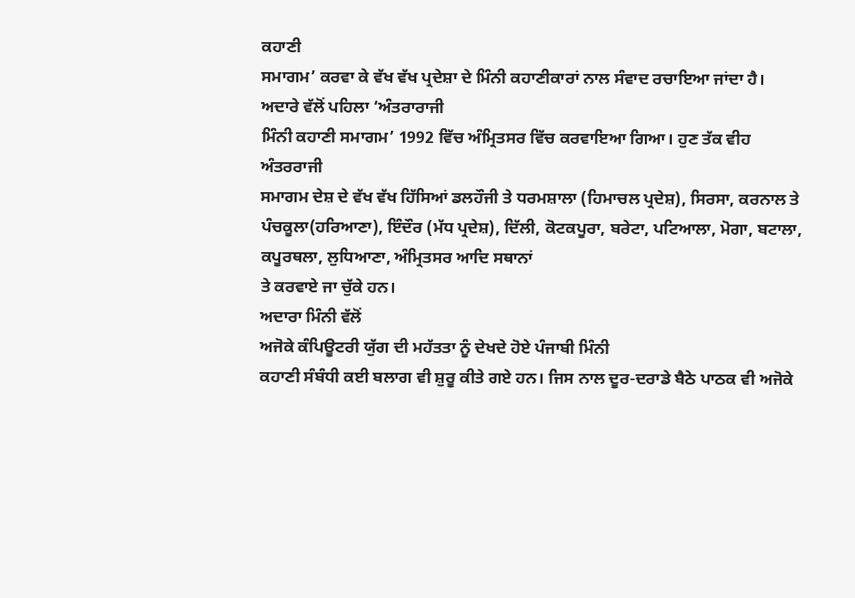ਕਹਾਣੀ
ਸਮਾਗਮ’ ਕਰਵਾ ਕੇ ਵੱਖ ਵੱਖ ਪ੍ਰਦੇਸ਼ਾ ਦੇ ਮਿੰਨੀ ਕਹਾਣੀਕਾਰਾਂ ਨਾਲ ਸੰਵਾਦ ਰਚਾਇਆ ਜਾਂਦਾ ਹੈ। ਅਦਾਰੇ ਵੱਲੋਂ ਪਹਿਲਾ ‘ਅੰਤਰਾਰਾਜੀ
ਮਿੰਨੀ ਕਹਾਣੀ ਸਮਾਗਮ’ 1992 ਵਿੱਚ ਅੰਮ੍ਰਿਤਸਰ ਵਿੱਚ ਕਰਵਾਇਆ ਗਿਆ। ਹੁਣ ਤੱਕ ਵੀਹ ਅੰਤਰਰਾਜੀ
ਸਮਾਗਮ ਦੇਸ਼ ਦੇ ਵੱਖ ਵੱਖ ਹਿੱਸਿਆਂ ਡਲਹੌਜੀ ਤੇ ਧਰਮਸ਼ਾਲਾ (ਹਿਮਾਚਲ ਪ੍ਰਦੇਸ਼), ਸਿਰਸਾ, ਕਰਨਾਲ ਤੇ ਪੰਚਕੂਲਾ(ਹਰਿਆਣਾ), ਇੰਦੌਰ (ਮੱਧ ਪ੍ਰਦੇਸ਼), ਦਿੱਲੀ, ਕੋਟਕਪੂਰਾ, ਬਰੇਟਾ, ਪਟਿਆਲਾ, ਮੋਗਾ, ਬਟਾਲਾ, ਕਪੂਰਥਲਾ, ਲੁਧਿਆਣਾ, ਅੰਮ੍ਰਿਤਸਰ ਆਦਿ ਸਥਾਨਾਂ
ਤੇ ਕਰਵਾਏ ਜਾ ਚੁੱਕੇ ਹਨ।
ਅਦਾਰਾ ਮਿੰਨੀ ਵੱਲੋਂ
ਅਜੋਕੇ ਕੰਪਿਊਟਰੀ ਯੁੱਗ ਦੀ ਮਹੱਤਤਾ ਨੂੰ ਦੇਖਦੇ ਹੋਏ ਪੰਜਾਬੀ ਮਿੰਨੀ
ਕਹਾਣੀ ਸੰਬੰਧੀ ਕਈ ਬਲਾਗ ਵੀ ਸ਼ੁਰੂ ਕੀਤੇ ਗਏ ਹਨ। ਜਿਸ ਨਾਲ ਦੂਰ-ਦਰਾਡੇ ਬੈਠੇ ਪਾਠਕ ਵੀ ਅਜੋਕੇ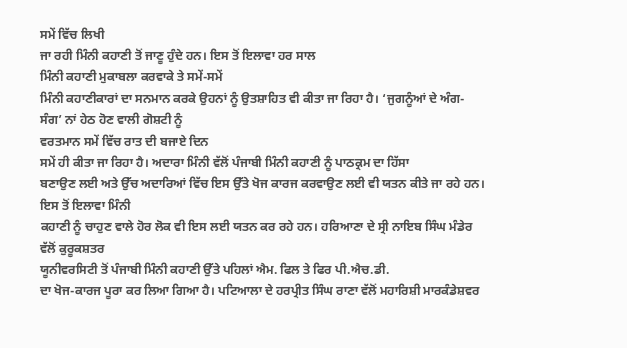ਸਮੇਂ ਵਿੱਚ ਲਿਖੀ
ਜਾ ਰਹੀ ਮਿੰਨੀ ਕਹਾਣੀ ਤੋਂ ਜਾਣੂ ਹੁੰਦੇ ਹਨ। ਇਸ ਤੋਂ ਇਲਾਵਾ ਹਰ ਸਾਲ
ਮਿੰਨੀ ਕਹਾਣੀ ਮੁਕਾਬਲਾ ਕਰਵਾਕੇ ਤੇ ਸਮੇਂ-ਸਮੇਂ
ਮਿੰਨੀ ਕਹਾਣੀਕਾਰਾਂ ਦਾ ਸਨਮਾਨ ਕਰਕੇ ਉਹਨਾਂ ਨੂੰ ਉਤਸ਼ਾਹਿਤ ਵੀ ਕੀਤਾ ਜਾ ਰਿਹਾ ਹੈ। ‘ਜੁਗਨੂੰਆਂ ਦੇ ਅੰਗ-ਸੰਗ’ ਨਾਂ ਹੇਠ ਹੋਣ ਵਾਲੀ ਗੋਸ਼ਟੀ ਨੂੰ
ਵਰਤਮਾਨ ਸਮੇਂ ਵਿੱਚ ਰਾਤ ਦੀ ਬਜਾਏ ਦਿਨ
ਸਮੇਂ ਹੀ ਕੀਤਾ ਜਾ ਰਿਹਾ ਹੈ। ਅਦਾਰਾ ਮਿੰਨੀ ਵੱਲੋਂ ਪੰਜਾਬੀ ਮਿੰਨੀ ਕਹਾਣੀ ਨੂੰ ਪਾਠਕ੍ਰਮ ਦਾ ਹਿੱਸਾ
ਬਣਾਉਣ ਲਈ ਅਤੇ ਉੱਚ ਅਦਾਰਿਆਂ ਵਿੱਚ ਇਸ ਉੱਤੇ ਖੋਜ ਕਾਰਜ ਕਰਵਾਉਣ ਲਈ ਵੀ ਯਤਨ ਕੀਤੇ ਜਾ ਰਹੇ ਹਨ। ਇਸ ਤੋਂ ਇਲਾਵਾ ਮਿੰਨੀ
ਕਹਾਣੀ ਨੂੰ ਚਾਹੁਣ ਵਾਲੇ ਹੋਰ ਲੋਕ ਵੀ ਇਸ ਲਈ ਯਤਨ ਕਰ ਰਹੇ ਹਨ। ਹਰਿਆਣਾ ਦੇ ਸ੍ਰੀ ਨਾਇਬ ਸਿੰਘ ਮੰਡੇਰ ਵੱਲੋਂ ਕੁਰੂਕਸ਼ਤਰ
ਯੂਨੀਵਰਸਿਟੀ ਤੋਂ ਪੰਜਾਬੀ ਮਿੰਨੀ ਕਹਾਣੀ ਉੱਤੇ ਪਹਿਲਾਂ ਐਮ. ਫਿਲ ਤੇ ਫਿਰ ਪੀ.ਐਚ.ਡੀ.
ਦਾ ਖੋਜ-ਕਾਰਜ ਪੂਰਾ ਕਰ ਲਿਆ ਗਿਆ ਹੈ। ਪਟਿਆਲਾ ਦੇ ਹਰਪ੍ਰੀਤ ਸਿੰਘ ਰਾਣਾ ਵੱਲੋਂ ਮਹਾਰਿਸ਼ੀ ਮਾਰਕੰਡੇਸ਼ਵਰ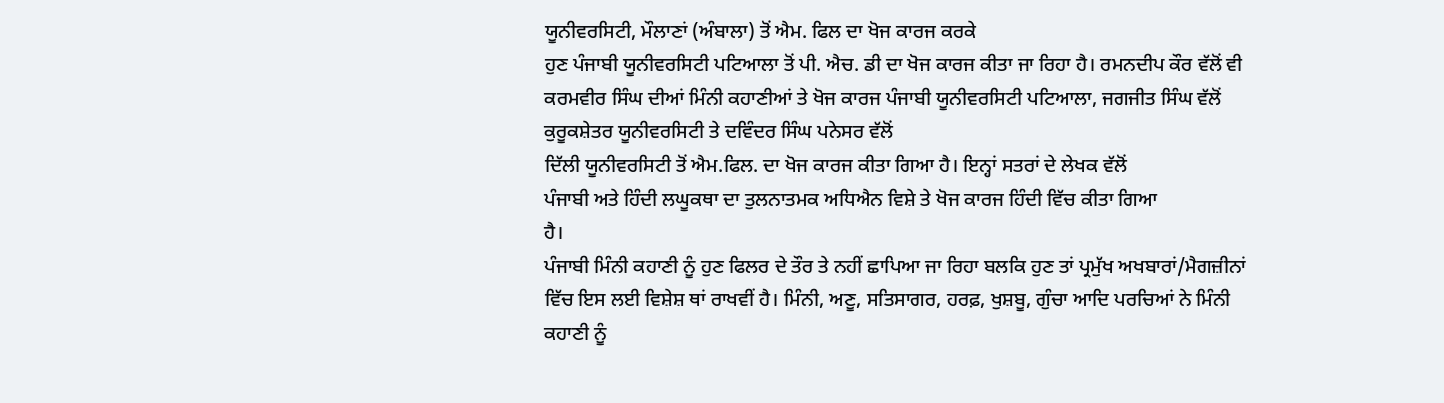ਯੂਨੀਵਰਸਿਟੀ, ਮੌਲਾਣਾਂ (ਅੰਬਾਲਾ) ਤੋਂ ਐਮ. ਫਿਲ ਦਾ ਖੋਜ ਕਾਰਜ ਕਰਕੇ
ਹੁਣ ਪੰਜਾਬੀ ਯੂਨੀਵਰਸਿਟੀ ਪਟਿਆਲਾ ਤੋਂ ਪੀ. ਐਚ. ਡੀ ਦਾ ਖੋਜ ਕਾਰਜ ਕੀਤਾ ਜਾ ਰਿਹਾ ਹੈ। ਰਮਨਦੀਪ ਕੌਰ ਵੱਲੋਂ ਵੀ
ਕਰਮਵੀਰ ਸਿੰਘ ਦੀਆਂ ਮਿੰਨੀ ਕਹਾਣੀਆਂ ਤੇ ਖੋਜ ਕਾਰਜ ਪੰਜਾਬੀ ਯੂਨੀਵਰਸਿਟੀ ਪਟਿਆਲਾ, ਜਗਜੀਤ ਸਿੰਘ ਵੱਲੋਂ ਕੁਰੂਕਸ਼ੇਤਰ ਯੂਨੀਵਰਸਿਟੀ ਤੇ ਦਵਿੰਦਰ ਸਿੰਘ ਪਨੇਸਰ ਵੱਲੋਂ
ਦਿੱਲੀ ਯੂਨੀਵਰਸਿਟੀ ਤੋਂ ਐਮ.ਫਿਲ. ਦਾ ਖੋਜ ਕਾਰਜ ਕੀਤਾ ਗਿਆ ਹੈ। ਇਨ੍ਹਾਂ ਸਤਰਾਂ ਦੇ ਲੇਖਕ ਵੱਲੋਂ
ਪੰਜਾਬੀ ਅਤੇ ਹਿੰਦੀ ਲਘੂਕਥਾ ਦਾ ਤੁਲਨਾਤਮਕ ਅਧਿਐਨ ਵਿਸ਼ੇ ਤੇ ਖੋਜ ਕਾਰਜ ਹਿੰਦੀ ਵਿੱਚ ਕੀਤਾ ਗਿਆ
ਹੈ।
ਪੰਜਾਬੀ ਮਿੰਨੀ ਕਹਾਣੀ ਨੂੰ ਹੁਣ ਫਿਲਰ ਦੇ ਤੌਰ ਤੇ ਨਹੀਂ ਛਾਪਿਆ ਜਾ ਰਿਹਾ ਬਲਕਿ ਹੁਣ ਤਾਂ ਪ੍ਰਮੁੱਖ ਅਖਬਾਰਾਂ/ਮੈਗਜ਼ੀਨਾਂ ਵਿੱਚ ਇਸ ਲਈ ਵਿਸ਼ੇਸ਼ ਥਾਂ ਰਾਖਵੀਂ ਹੈ। ਮਿੰਨੀ, ਅਣੂ, ਸਤਿਸਾਗਰ, ਹਰਫ਼, ਖੁਸ਼ਬੂ, ਗੁੰਚਾ ਆਦਿ ਪਰਚਿਆਂ ਨੇ ਮਿੰਨੀ ਕਹਾਣੀ ਨੂੰ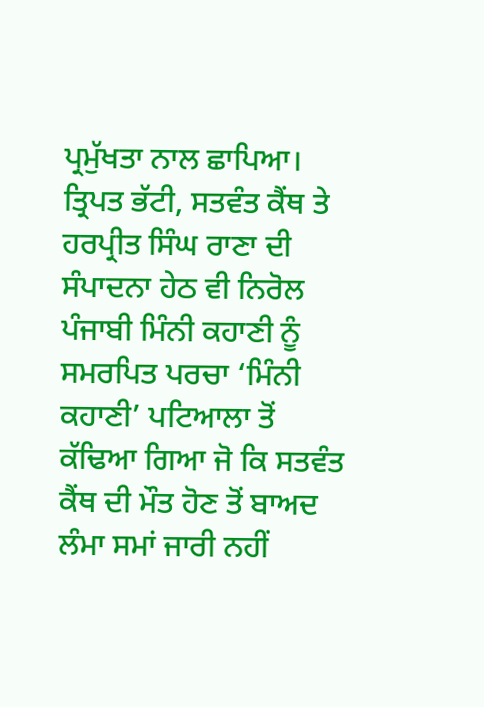ਪ੍ਰਮੁੱਖਤਾ ਨਾਲ ਛਾਪਿਆ। ਤ੍ਰਿਪਤ ਭੱਟੀ, ਸਤਵੰਤ ਕੈਂਥ ਤੇ ਹਰਪ੍ਰੀਤ ਸਿੰਘ ਰਾਣਾ ਦੀ ਸੰਪਾਦਨਾ ਹੇਠ ਵੀ ਨਿਰੋਲ ਪੰਜਾਬੀ ਮਿੰਨੀ ਕਹਾਣੀ ਨੂੰ ਸਮਰਪਿਤ ਪਰਚਾ ‘ਮਿੰਨੀ ਕਹਾਣੀ’ ਪਟਿਆਲਾ ਤੋਂ ਕੱਢਿਆ ਗਿਆ ਜੋ ਕਿ ਸਤਵੰਤ ਕੈਂਥ ਦੀ ਮੌਤ ਹੋਣ ਤੋਂ ਬਾਅਦ ਲੰਮਾ ਸਮਾਂ ਜਾਰੀ ਨਹੀਂ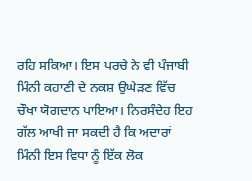ਰਹਿ ਸਕਿਆ। ਇਸ ਪਰਚੇ ਨੇ ਵੀ ਪੰਜਾਬੀ ਮਿੰਨੀ ਕਹਾਣੀ ਦੇ ਨਕਸ਼ ਉਘੇੜਣ ਵਿੱਚ ਚੌਖਾ ਯੋਗਦਾਨ ਪਾਇਆ। ਨਿਰਸੰਦੇਹ ਇਹ ਗੱਲ ਆਖੀ ਜਾ ਸਕਦੀ ਹੈ ਕਿ ਅਦਾਰਾਂ ਮਿੰਨੀ ਇਸ ਵਿਧਾ ਨੂੰ ਇੱਕ ਲੋਕ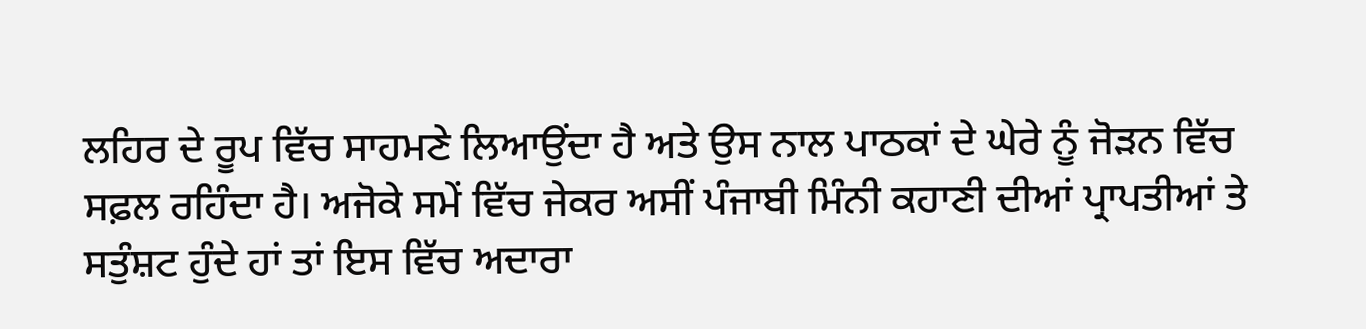ਲਹਿਰ ਦੇ ਰੂਪ ਵਿੱਚ ਸਾਹਮਣੇ ਲਿਆਉਂਦਾ ਹੈ ਅਤੇ ਉਸ ਨਾਲ ਪਾਠਕਾਂ ਦੇ ਘੇਰੇ ਨੂੰ ਜੋੜਨ ਵਿੱਚ ਸਫ਼ਲ ਰਹਿੰਦਾ ਹੈ। ਅਜੋਕੇ ਸਮੇਂ ਵਿੱਚ ਜੇਕਰ ਅਸੀਂ ਪੰਜਾਬੀ ਮਿੰਨੀ ਕਹਾਣੀ ਦੀਆਂ ਪ੍ਰਾਪਤੀਆਂ ਤੇ ਸਤੁੰਸ਼ਟ ਹੁੰਦੇ ਹਾਂ ਤਾਂ ਇਸ ਵਿੱਚ ਅਦਾਰਾ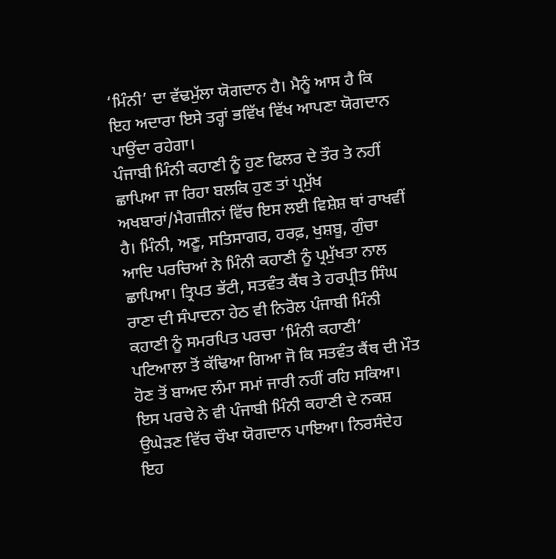‘ਮਿੰਨੀ’ ਦਾ ਵੱਢਮੁੱਲਾ ਯੋਗਦਾਨ ਹੈ। ਮੈਨੂੰ ਆਸ ਹੈ ਕਿ ਇਹ ਅਦਾਰਾ ਇਸੇ ਤਰ੍ਹਾਂ ਭਵਿੱਖ ਵਿੱਖ ਆਪਣਾ ਯੋਗਦਾਨ ਪਾਉਂਦਾ ਰਹੇਗਾ।
ਪੰਜਾਬੀ ਮਿੰਨੀ ਕਹਾਣੀ ਨੂੰ ਹੁਣ ਫਿਲਰ ਦੇ ਤੌਰ ਤੇ ਨਹੀਂ ਛਾਪਿਆ ਜਾ ਰਿਹਾ ਬਲਕਿ ਹੁਣ ਤਾਂ ਪ੍ਰਮੁੱਖ ਅਖਬਾਰਾਂ/ਮੈਗਜ਼ੀਨਾਂ ਵਿੱਚ ਇਸ ਲਈ ਵਿਸ਼ੇਸ਼ ਥਾਂ ਰਾਖਵੀਂ ਹੈ। ਮਿੰਨੀ, ਅਣੂ, ਸਤਿਸਾਗਰ, ਹਰਫ਼, ਖੁਸ਼ਬੂ, ਗੁੰਚਾ ਆਦਿ ਪਰਚਿਆਂ ਨੇ ਮਿੰਨੀ ਕਹਾਣੀ ਨੂੰ ਪ੍ਰਮੁੱਖਤਾ ਨਾਲ ਛਾਪਿਆ। ਤ੍ਰਿਪਤ ਭੱਟੀ, ਸਤਵੰਤ ਕੈਂਥ ਤੇ ਹਰਪ੍ਰੀਤ ਸਿੰਘ ਰਾਣਾ ਦੀ ਸੰਪਾਦਨਾ ਹੇਠ ਵੀ ਨਿਰੋਲ ਪੰਜਾਬੀ ਮਿੰਨੀ ਕਹਾਣੀ ਨੂੰ ਸਮਰਪਿਤ ਪਰਚਾ ‘ਮਿੰਨੀ ਕਹਾਣੀ’ ਪਟਿਆਲਾ ਤੋਂ ਕੱਢਿਆ ਗਿਆ ਜੋ ਕਿ ਸਤਵੰਤ ਕੈਂਥ ਦੀ ਮੌਤ ਹੋਣ ਤੋਂ ਬਾਅਦ ਲੰਮਾ ਸਮਾਂ ਜਾਰੀ ਨਹੀਂ ਰਹਿ ਸਕਿਆ। ਇਸ ਪਰਚੇ ਨੇ ਵੀ ਪੰਜਾਬੀ ਮਿੰਨੀ ਕਹਾਣੀ ਦੇ ਨਕਸ਼ ਉਘੇੜਣ ਵਿੱਚ ਚੌਖਾ ਯੋਗਦਾਨ ਪਾਇਆ। ਨਿਰਸੰਦੇਹ ਇਹ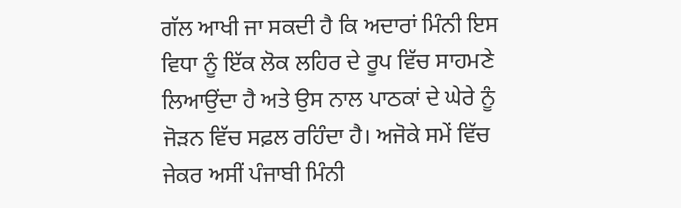ਗੱਲ ਆਖੀ ਜਾ ਸਕਦੀ ਹੈ ਕਿ ਅਦਾਰਾਂ ਮਿੰਨੀ ਇਸ ਵਿਧਾ ਨੂੰ ਇੱਕ ਲੋਕ ਲਹਿਰ ਦੇ ਰੂਪ ਵਿੱਚ ਸਾਹਮਣੇ ਲਿਆਉਂਦਾ ਹੈ ਅਤੇ ਉਸ ਨਾਲ ਪਾਠਕਾਂ ਦੇ ਘੇਰੇ ਨੂੰ ਜੋੜਨ ਵਿੱਚ ਸਫ਼ਲ ਰਹਿੰਦਾ ਹੈ। ਅਜੋਕੇ ਸਮੇਂ ਵਿੱਚ ਜੇਕਰ ਅਸੀਂ ਪੰਜਾਬੀ ਮਿੰਨੀ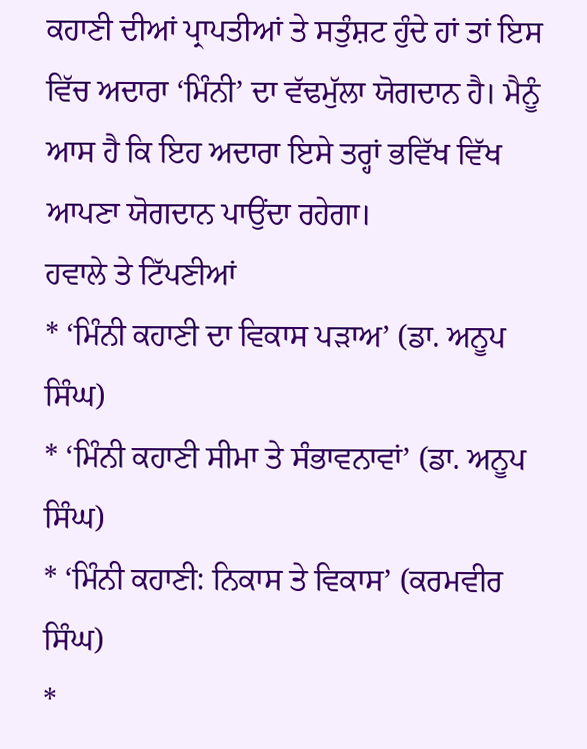ਕਹਾਣੀ ਦੀਆਂ ਪ੍ਰਾਪਤੀਆਂ ਤੇ ਸਤੁੰਸ਼ਟ ਹੁੰਦੇ ਹਾਂ ਤਾਂ ਇਸ ਵਿੱਚ ਅਦਾਰਾ ‘ਮਿੰਨੀ’ ਦਾ ਵੱਢਮੁੱਲਾ ਯੋਗਦਾਨ ਹੈ। ਮੈਨੂੰ ਆਸ ਹੈ ਕਿ ਇਹ ਅਦਾਰਾ ਇਸੇ ਤਰ੍ਹਾਂ ਭਵਿੱਖ ਵਿੱਖ ਆਪਣਾ ਯੋਗਦਾਨ ਪਾਉਂਦਾ ਰਹੇਗਾ।
ਹਵਾਲੇ ਤੇ ਟਿੱਪਣੀਆਂ
* ‘ਮਿੰਨੀ ਕਹਾਣੀ ਦਾ ਵਿਕਾਸ ਪੜਾਅ’ (ਡਾ. ਅਨੂਪ ਸਿੰਘ)
* ‘ਮਿੰਨੀ ਕਹਾਣੀ ਸੀਮਾ ਤੇ ਸੰਭਾਵਨਾਵਾਂ’ (ਡਾ. ਅਨੂਪ ਸਿੰਘ)
* ‘ਮਿੰਨੀ ਕਹਾਣੀ: ਨਿਕਾਸ ਤੇ ਵਿਕਾਸ’ (ਕਰਮਵੀਰ ਸਿੰਘ)
*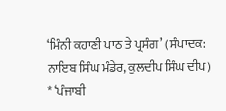‘ਮਿੰਨੀ ਕਹਾਣੀ ਪਾਠ ਤੇ ਪ੍ਰਸੰਗ’ (ਸੰਪਾਦਕ: ਨਾਇਬ ਸਿੰਘ ਮੰਡੇਰ, ਕੁਲਦੀਪ ਸਿੰਘ ਦੀਪ)
* ‘ਪੰਜਾਬੀ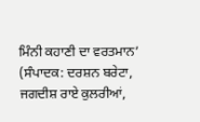ਮਿੰਨੀ ਕਹਾਣੀ ਦਾ ਵਰਤਮਾਨ’ (ਸੰਪਾਦਕ: ਦਰਸ਼ਨ ਬਰੇਟਾ, ਜਗਦੀਸ਼ ਰਾਏ ਕੁਲਰੀਆਂ,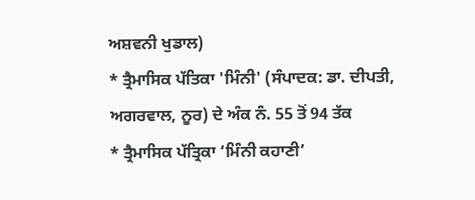ਅਸ਼ਵਨੀ ਖੁਡਾਲ)
* ਤ੍ਰੈਮਾਸਿਕ ਪੱਤਿਕਾ 'ਮਿੰਨੀ' (ਸੰਪਾਦਕ: ਡਾ. ਦੀਪਤੀ, ਅਗਰਵਾਲ, ਨੂਰ) ਦੇ ਅੰਕ ਨੰ. 55 ਤੋਂ 94 ਤੱਕ
* ਤ੍ਰੈਮਾਸਿਕ ਪੱਤ੍ਰਿਕਾ ‘ਮਿੰਨੀ ਕਹਾਣੀ’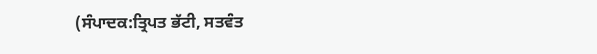(ਸੰਪਾਦਕ:ਤ੍ਰਿਪਤ ਭੱਟੀ, ਸਤਵੰਤ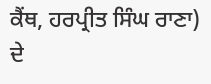ਕੈਂਥ, ਹਰਪ੍ਰੀਤ ਸਿੰਘ ਰਾਣਾ) ਦੇ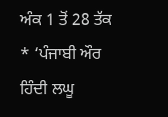ਅੰਕ 1 ਤੋਂ 28 ਤੱਕ
* ‘ਪੰਜਾਬੀ ਔਰ ਹਿੰਦੀ ਲਘੂ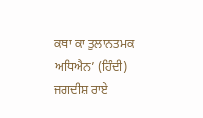ਕਥਾ ਕਾ ਤੁਲਾਨਤਮਕ ਅਧਿਐਨ’ (ਹਿੰਦੀ) ਜਗਦੀਸ਼ ਰਾਏ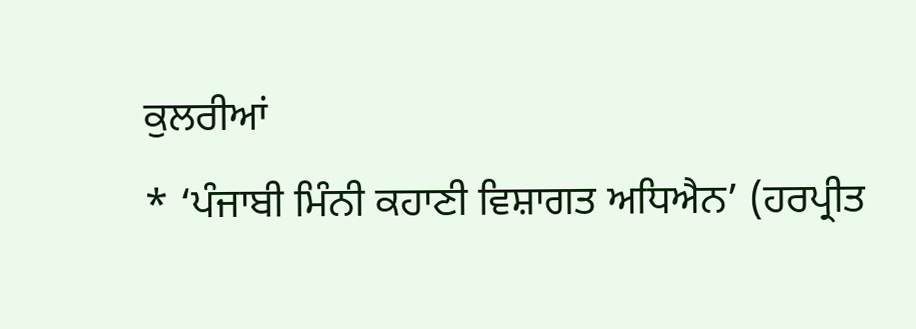ਕੁਲਰੀਆਂ
* ‘ਪੰਜਾਬੀ ਮਿੰਨੀ ਕਹਾਣੀ ਵਿਸ਼ਾਗਤ ਅਧਿਐਨ’ (ਹਰਪ੍ਰੀਤ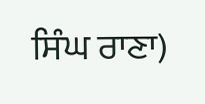ਸਿੰਘ ਰਾਣਾ)